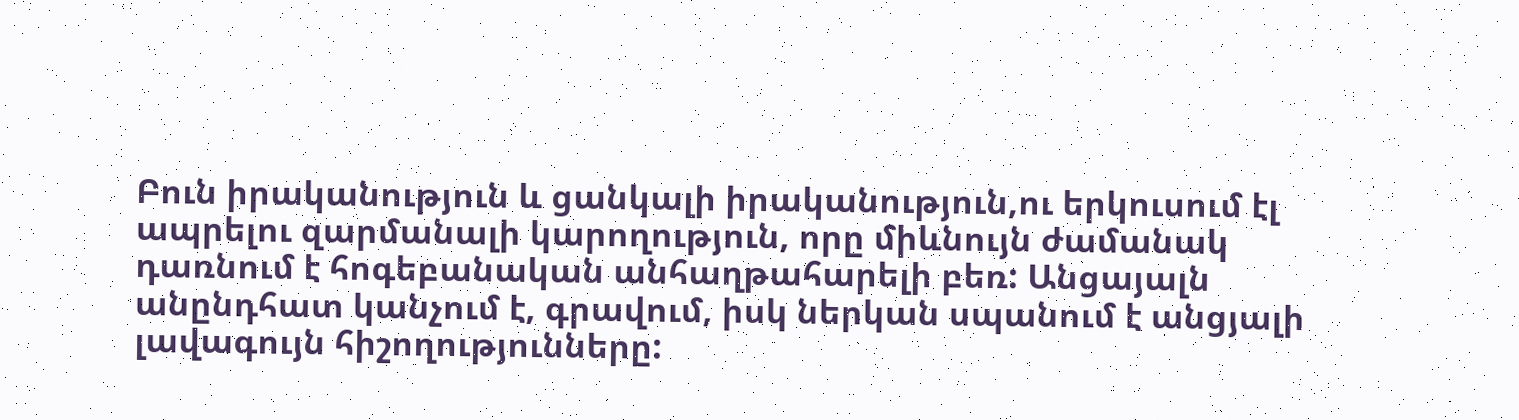Բուն իրականություն և ցանկալի իրականություն,ու երկուսում էլ ապրելու զարմանալի կարողություն, որը միևնույն ժամանակ դառնում է հոգեբանական անհաղթահարելի բեռ: Անցայալն անընդհատ կանչում է, գրավում, իսկ ներկան սպանում է անցյալի լավագույն հիշողությունները: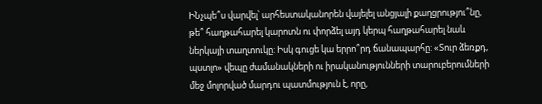ԻՆչպե՞ս վարվել՝ արհեստականորեն վայելել անցյալի քաղցրությու՞նը, թե՞ հաղթահարել կարոտն ու փորձել այդ կերպ հաղթահարել նաև ներկայի տաղտուկը: Իսկ գուցե կա երրո՞րդ ճանապարհը: «Տուր ձեռքդ, պստլո» վեպը ժամանակների ու իրականությունների տարուբերումների մեջ մոլորված մարդու պատմություն է, որը,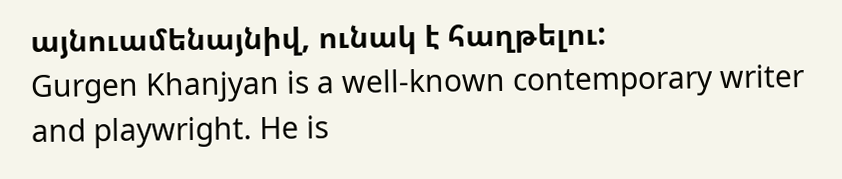այնուամենայնիվ, ունակ է հաղթելու:
Gurgen Khanjyan is a well-known contemporary writer and playwright. He is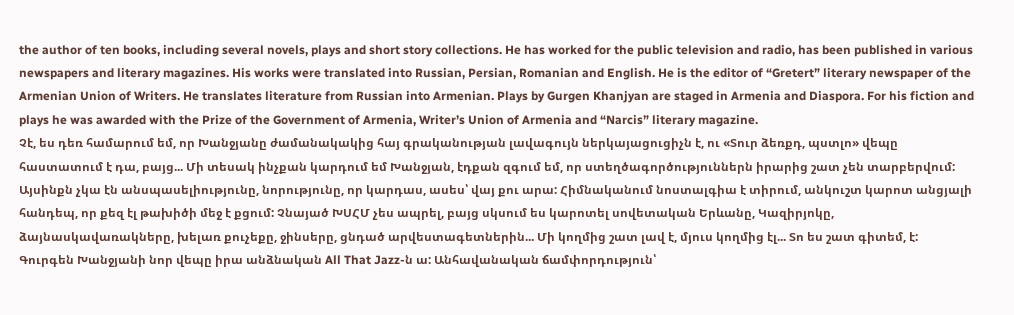the author of ten books, including several novels, plays and short story collections. He has worked for the public television and radio, has been published in various newspapers and literary magazines. His works were translated into Russian, Persian, Romanian and English. He is the editor of “Gretert” literary newspaper of the Armenian Union of Writers. He translates literature from Russian into Armenian. Plays by Gurgen Khanjyan are staged in Armenia and Diaspora. For his fiction and plays he was awarded with the Prize of the Government of Armenia, Writer’s Union of Armenia and “Narcis” literary magazine.
Չէ, ես դեռ համարում եմ, որ Խանջյանը ժամանակակից հայ գրականության լավագույն ներկայացուցիչն է, ու «Տուր ձեռքդ, պստլո» վեպը հաստատում է դա, բայց... Մի տեսակ ինչքան կարդում եմ Խանջյան, էդքան զգում եմ, որ ստեղծագործություններն իրարից շատ չեն տարբերվում: Այսինքն չկա էն անսպասելիությունը, նորությունը, որ կարդաս, ասես՝ վայ քու արա: Հիմնականում նոստալգիա է տիրում, անկուշտ կարոտ անցյալի հանդեպ, որ քեզ էլ թախիծի մեջ է քցում: Չնայած ԽՍՀՄ չես ապրել, բայց սկսում ես կարոտել սովետական Երևանը, Կազիրյոկը, ձայնասկավառակները, խելառ քուչեքը, ջինսերը, ցնդած արվեստագետներին... Մի կողմից շատ լավ է, մյուս կողմից էլ... Տո ես շատ գիտեմ, է:
Գուրգեն Խանջյանի նոր վեպը իրա անձնական All That Jazz-ն ա: Անհավանական ճամփորդություն՝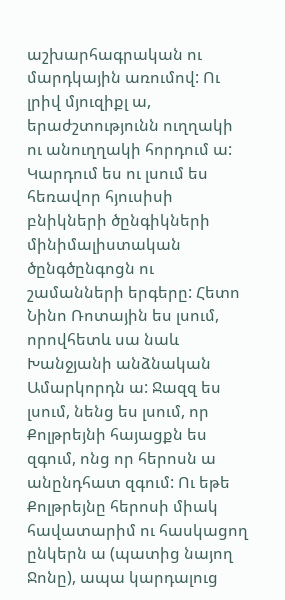աշխարհագրական ու մարդկային առումով: Ու լրիվ մյուզիքլ ա, երաժշտությունն ուղղակի ու անուղղակի հորդում ա: Կարդում ես ու լսում ես հեռավոր հյուսիսի բնիկների ծընգիկների մինիմալիստական ծընգծընգոցն ու շամանների երգերը: Հետո Նինո Ռոտային ես լսում, որովհետև սա նաև Խանջյանի անձնական Ամարկորդն ա: Ջազզ ես լսում, նենց ես լսում, որ Քոլթրեյնի հայացքն ես զգում, ոնց որ հերոսն ա անընդհատ զգում: Ու եթե Քոլթրեյնը հերոսի միակ հավատարիմ ու հասկացող ընկերն ա (պատից նայող Ջոնը), ապա կարդալուց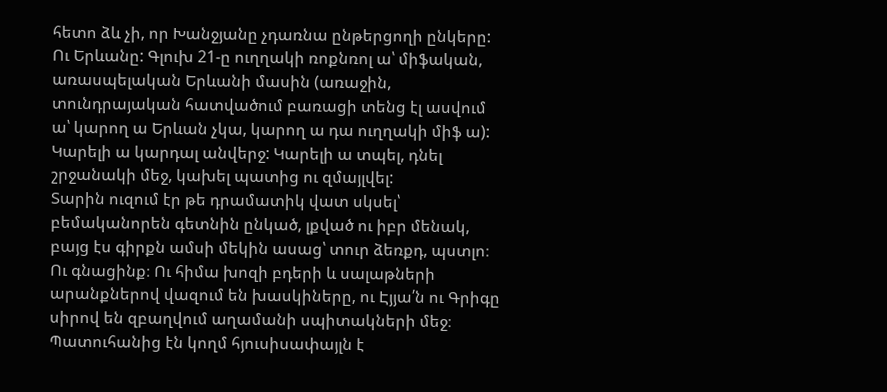հետո ձև չի, որ Խանջյանը չդառնա ընթերցողի ընկերը: Ու Երևանը: Գլուխ 21-ը ուղղակի ռոքնռոլ ա՝ միֆական, առասպելական Երևանի մասին (առաջին, տունդրայական հատվածում բառացի տենց էլ ասվում ա՝ կարող ա Երևան չկա, կարող ա դա ուղղակի միֆ ա): Կարելի ա կարդալ անվերջ: Կարելի ա տպել, դնել շրջանակի մեջ, կախել պատից ու զմայլվել:
Տարին ուզում էր թե դրամատիկ վատ սկսել՝ բեմականորեն գետնին ընկած, լքված ու իբր մենակ, բայց էս գիրքն ամսի մեկին ասաց՝ տուր ձեռքդ, պստլո։ Ու գնացինք։ Ու հիմա խոզի բդերի և սալաթների արանքներով վազում են խասկիները, ու Էյյա՛ն ու Գրիգը սիրով են զբաղվում աղամանի սպիտակների մեջ։ Պատուհանից էն կողմ հյուսիսափայլն է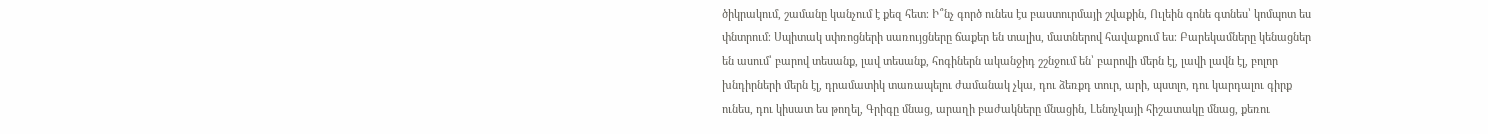ծիկրակում, շամանը կանչում է քեզ հետ։ Ի՞նչ գործ ունես էս բաստուրմայի շվաքին, Ուլեին գոնե գտնես՝ կոմպոտ ես փնտրում։ Սպիտակ սփռոցների սառույցները ճաքեր են տալիս, մատներով հավաքում ես։ Բարեկամները կենացներ են ասում՝ բարով տեսանք, լավ տեսանք, հոգիներն ականջիդ շշնջում են՝ բարովի մերն էլ, լավի լավն էլ, բոլոր խնդիրների մերն էլ, դրամատիկ տառապելու ժամանակ չկա, դու ձեռքդ տուր, արի, պստլո, դու կարդալու գիրք ունես, դու կիսատ ես թողել, Գրիգը մնաց, արաղի բաժակները մնացին, Լենոչկայի հիշատակը մնաց, քեռու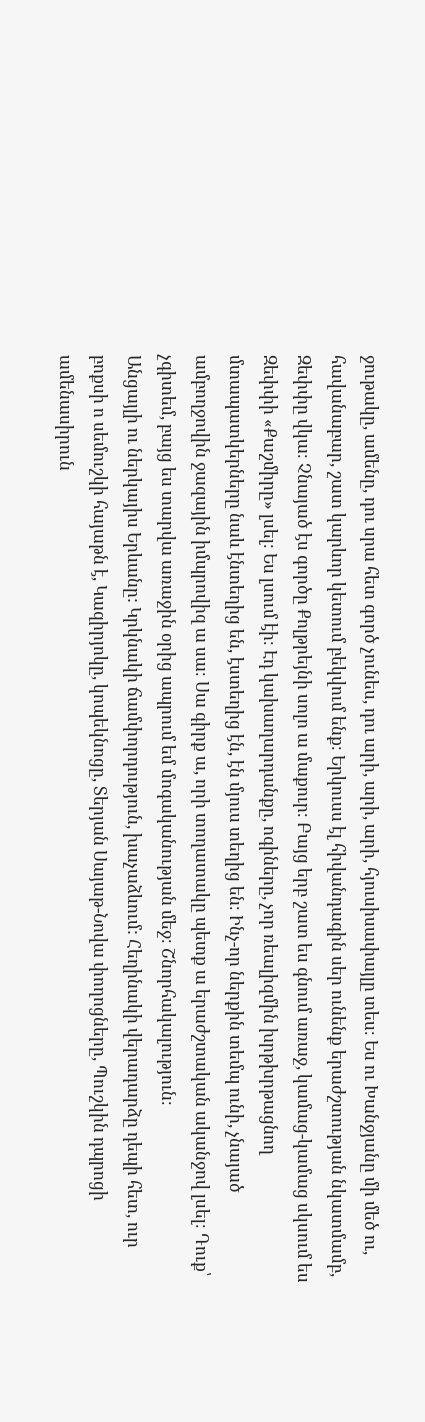ջութակը, ամենը, դու սրա հետ գործ չունես, դու արի, արի, արի, հյուսիսափայլը տես։ Ես ու Խանջյանը մի մեծ ու, հավանաբար, շատ կարևոր կետում բեկվում ենք։ Երկուսս էլ հիվանդագին սեր ունենք երաժշտության նկատմամբ, Զեփփը վկա։ Չնայած էս գործը Քոլթրեյնի սոլո ա մաքուր։ Բայց երբ շատ ես գնում առաջ, կամաց-կամաց սկսում ես Զեփփի «Քաշմիրը» լսել։ Ես լսում էի։ Էդ կախաղարդանքը, ոգիները, չոր ռեալիզմին խրթխրթացնող մտապատկերները նաև էնտեղից են, էստեղից էն, էն մյուս տեղից են։ Ինչ-որ ներքին տեմպ ունի, չնայած ամբողջովին ջազային իմպրովիզ ա սա։ Սա գիրք ա, որի տողատակը պետք ա երաժշտական ականջով լսել։ Դուք՝ չգիտեմ, բայց ես տարվա առաջին օրից ապրում եմ մոգականության մեջ։ Շնորհակալություն։
Անցայլի ու ներկայիս Երևանը: Կրկնակի ճամփորդություն, խաչաձևում: Հեղինակի վերադարձը դեպի հետ, ուր բոքսի ո սեմուշկի հայաթն է, Կազիրյոկը, կոպեկնոցը, Տերյան Սայաթ-Նովա փողոցները, Պուշկին դպրոցի ամենասիրուն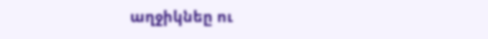աղջիկնեը ու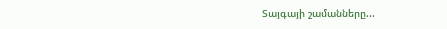Տայգայի շամանները...